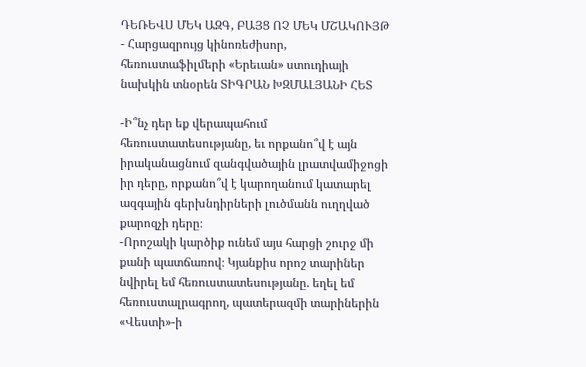ԴԵՌԵՎՍ ՄԵԿ ԱԶԳ, ԲԱՅՑ ՈՉ ՄԵԿ ՄՇԱԿՈՒՅԹ
- Հարցազրույց կինոռեժիսոր, հեռուստաֆիլմերի «Երեւան» ստուդիայի նախկին տնօրեն ՏԻԳՐԱՆ ԽԶՄԱԼՅԱՆԻ ՀԵՏ

-Ի՞նչ դեր եք վերապահում հեռուստատեսությանը, եւ որքանո՞վ է այն իրականացնում զանգվածային լրատվամիջոցի իր դերը, որքանո՞վ է կարողանում կատարել ազգային գերխնդիրների լուծմանն ուղղված քարոզչի դերը։
-Որոշակի կարծիք ունեմ այս հարցի շուրջ մի քանի պատճառով։ Կյանքիս որոշ տարիներ նվիրել եմ հեռուստատեսությանը. եղել եմ հեռուստալրագրող, պատերազմի տարիներին «Վեստի»-ի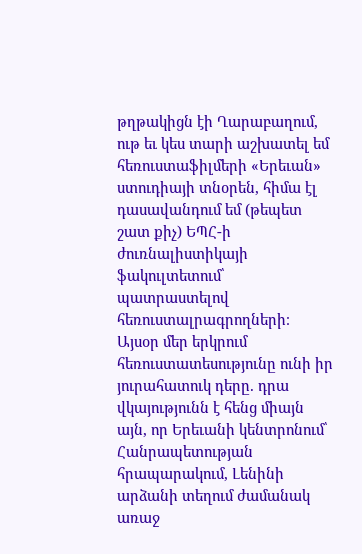թղթակիցն էի Ղարաբաղում, ութ եւ կես տարի աշխատել եմ հեռուստաֆիլմերի «Երեւան» ստուդիայի տնօրեն, հիմա էլ դասավանդում եմ (թեպետ շատ քիչ) ԵՊՀ-ի ժուռնալիստիկայի ֆակուլտետում՝ պատրաստելով հեռուստալրագրողների։
Այսօր մեր երկրում հեռուստատեսությունը ունի իր յուրահատուկ դերը. դրա վկայությունն է հենց միայն այն, որ Երեւանի կենտրոնում՝ Հանրապետության հրապարակում, Լենինի արձանի տեղում ժամանակ առաջ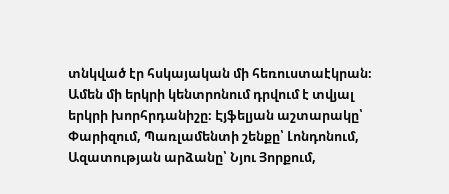տնկված էր հսկայական մի հեռուստաէկրան։
Ամեն մի երկրի կենտրոնում դրվում է տվյալ երկրի խորհրդանիշը։ Էյֆելյան աշտարակը՝ Փարիզում, Պառլամենտի շենքը՝ Լոնդոնում, Ազատության արձանը՝ Նյու Յորքում,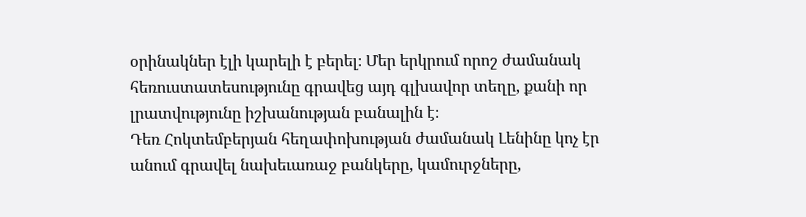օրինակներ էլի կարելի է բերել։ Մեր երկրում որոշ ժամանակ հեռուստատեսությունը գրավեց այդ գլխավոր տեղը, քանի որ լրատվությունը իշխանության բանալին է։
Դեռ Հոկտեմբերյան հեղափոխության ժամանակ Լենինը կոչ էր անում գրավել նախեւառաջ բանկերը, կամուրջները,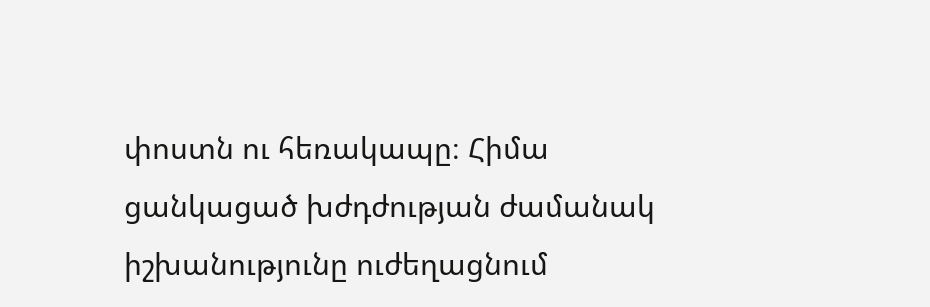փոստն ու հեռակապը։ Հիմա ցանկացած խժդժության ժամանակ իշխանությունը ուժեղացնում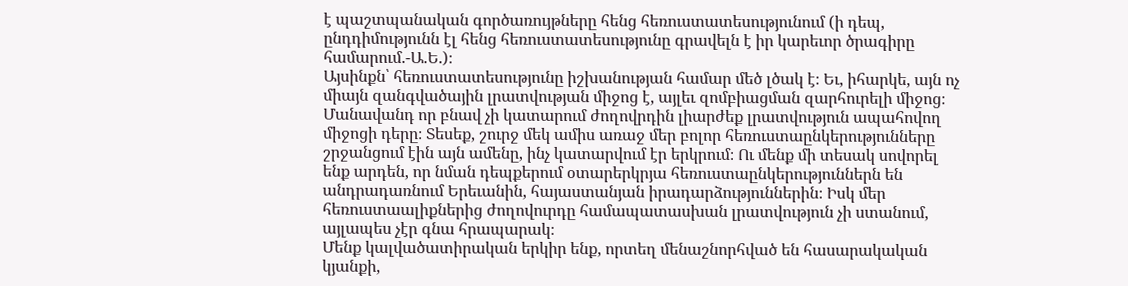է պաշտպանական գործառույթները հենց հեռուստատեսությունում (ի դեպ, ընդդիմությունն էլ հենց հեռուստատեսությունը գրավելն է իր կարեւոր ծրագիրը համարում.-Ա.Ե.)։
Այսինքն՝ հեռուստատեսությունը իշխանության համար մեծ լծակ է։ Եւ, իհարկե, այն ոչ միայն զանգվածային լրատվության միջոց է, այլեւ զոմբիացման զարհուրելի միջոց։ Մանավանդ որ բնավ չի կատարում ժողովրդին լիարժեք լրատվություն ապահովող միջոցի դերը։ Տեսեք, շուրջ մեկ ամիս առաջ մեր բոլոր հեռուստաընկերությունները շրջանցում էին այն ամենը, ինչ կատարվում էր երկրում։ Ու մենք մի տեսակ սովորել ենք արդեն, որ նման դեպքերում օտարերկրյա հեռուստաընկերություններն են անդրադառնում Երեւանին, հայաստանյան իրադարձություններին։ Իսկ մեր հեռուստաալիքներից ժողովուրդը համապատասխան լրատվություն չի ստանում, այլապես չէր գնա հրապարակ։
Մենք կալվածատիրական երկիր ենք, որտեղ մենաշնորհված են հասարակական կյանքի,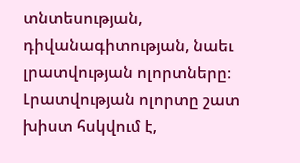տնտեսության, դիվանագիտության, նաեւ լրատվության ոլորտները։ Լրատվության ոլորտը շատ խիստ հսկվում է,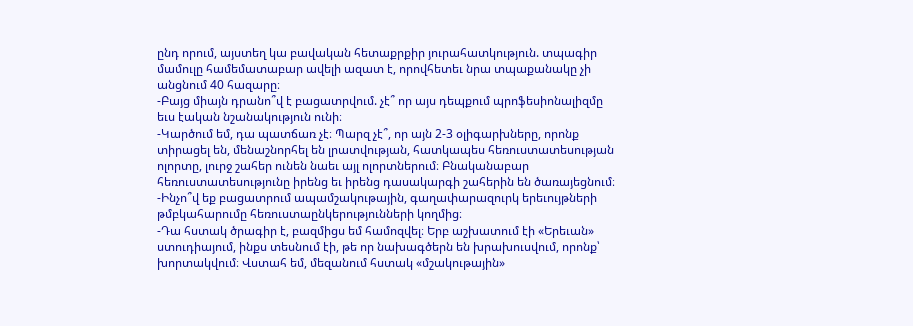ընդ որում, այստեղ կա բավական հետաքրքիր յուրահատկություն. տպագիր մամուլը համեմատաբար ավելի ազատ է, որովհետեւ նրա տպաքանակը չի անցնում 40 հազարը։
-Բայց միայն դրանո՞վ է բացատրվում. չէ՞ որ այս դեպքում պրոֆեսիոնալիզմը եւս էական նշանակություն ունի։
-Կարծում եմ, դա պատճառ չէ։ Պարզ չէ՞, որ այն 2-3 օլիգարխները, որոնք տիրացել են, մենաշնորհել են լրատվության, հատկապես հեռուստատեսության ոլորտը, լուրջ շահեր ունեն նաեւ այլ ոլորտներում։ Բնականաբար հեռուստատեսությունը իրենց եւ իրենց դասակարգի շահերին են ծառայեցնում։
-Ինչո՞վ եք բացատրում ապամշակութային, գաղափարազուրկ երեւույթների թմբկահարումը հեռուստաընկերությունների կողմից։
-Դա հստակ ծրագիր է, բազմիցս եմ համոզվել։ Երբ աշխատում էի «Երեւան» ստուդիայում, ինքս տեսնում էի, թե որ նախագծերն են խրախուսվում, որոնք՝ խորտակվում։ Վստահ եմ, մեզանում հստակ «մշակութային»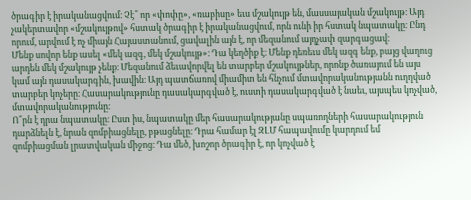ծրագիր է իրականացվում։ Չէ՞ որ «փոփը», «ռաբիսը» եւս մշակույթ են, մասսայական մշակույթ։ Այդ չակերտավոր «մշակույթով» հստակ ծրագիր է իրականացվում, որն ունի իր հստակ նպատակը։ Ընդ որում, արվում է ոչ միայն Հայաստանում, ցավալին այն է, որ մեզանում այդչափ զարգացավ։
Մենք սովոր ենք ասել «մեկ ազգ, մեկ մշակույթ»։ Դա կեղծիք է։ Մենք դեռեւս մեկ ազգ ենք, բայց վաղուց արդեն մեկ մշակույթ չենք։ Մեզանում ձեւավորվել են տարբեր մշակույթներ, որոնք ծառայում են այս կամ այն դասակարգին, խավին։ Այդ պատճառով միամիտ են հնչում մտավորականությանն ուղղված տարբեր կոչերը։ Հասարակությունը դասակարգված է, ուստի դասակարգված է նաեւ, այսպես կոչված, մտավորականությունը։
Ո՞րն է դրա նպատակը։ Ըստ իս, նպատակը մեր հասարակությանը սպառողների հասարակություն դարձնելն է, նրան զոմբիացնելը, բթացնելը։ Դրա համար էլ ԶԼՄ հապավումը կարդում եմ զոմբիացման լրատվական միջոց։ Դա մեծ, խոշոր ծրագիր է, որ կոչված է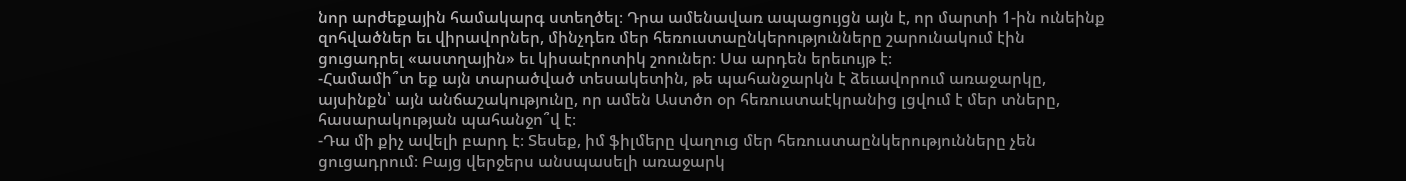նոր արժեքային համակարգ ստեղծել։ Դրա ամենավառ ապացույցն այն է, որ մարտի 1-ին ունեինք զոհվածներ եւ վիրավորներ, մինչդեռ մեր հեռուստաընկերությունները շարունակում էին ցուցադրել «աստղային» եւ կիսաէրոտիկ շոուներ։ Սա արդեն երեւույթ է։
-Համամի՞տ եք այն տարածված տեսակետին, թե պահանջարկն է ձեւավորում առաջարկը, այսինքն՝ այն անճաշակությունը, որ ամեն Աստծո օր հեռուստաէկրանից լցվում է մեր տները, հասարակության պահանջո՞վ է։
-Դա մի քիչ ավելի բարդ է։ Տեսեք, իմ ֆիլմերը վաղուց մեր հեռուստաընկերությունները չեն ցուցադրում։ Բայց վերջերս անսպասելի առաջարկ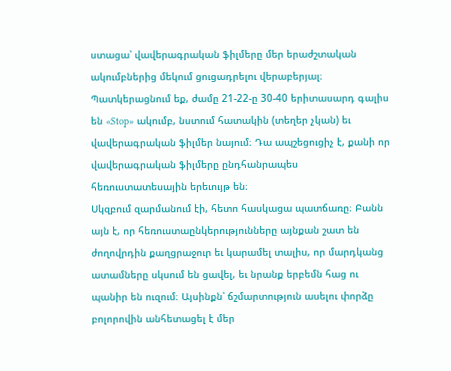ստացա՝ վավերագրական ֆիլմերը մեր երաժշտական ակումբներից մեկում ցուցադրելու վերաբերյալ։ Պատկերացնում եք, ժամը 21-22-ը 30-40 երիտասարդ գալիս են «Stop» ակումբ, նստում հատակին (տեղեր չկան) եւ վավերագրական ֆիլմեր նայում։ Դա ապշեցուցիչ է, քանի որ վավերագրական ֆիլմերը ընդհանրապես հեռուստատեսային երեւույթ են։
Սկզբում զարմանում էի, հետո հասկացա պատճառը։ Բանն այն է, որ հեռուստաընկերությունները այնքան շատ են ժողովրդին քաղցրաջուր եւ կարամել տալիս, որ մարդկանց ատամները սկսում են ցավել, եւ նրանք երբեմն հաց ու պանիր են ուզում։ Այսինքն՝ ճշմարտություն ասելու փորձը բոլորովին անհետացել է մեր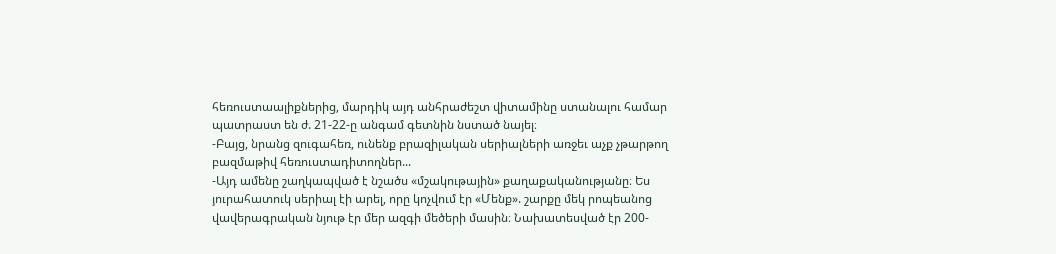հեռուստաալիքներից, մարդիկ այդ անհրաժեշտ վիտամինը ստանալու համար պատրաստ են ժ. 21-22-ը անգամ գետնին նստած նայել։
-Բայց, նրանց զուգահեռ, ունենք բրազիլական սերիալների առջեւ աչք չթարթող բազմաթիվ հեռուստադիտողներ...
-Այդ ամենը շաղկապված է նշածս «մշակութային» քաղաքականությանը։ Ես յուրահատուկ սերիալ էի արել, որը կոչվում էր «Մենք». շարքը մեկ րոպեանոց վավերագրական նյութ էր մեր ազգի մեծերի մասին։ Նախատեսված էր 200-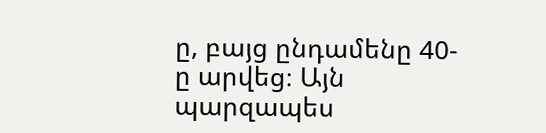ը, բայց ընդամենը 40-ը արվեց։ Այն պարզապես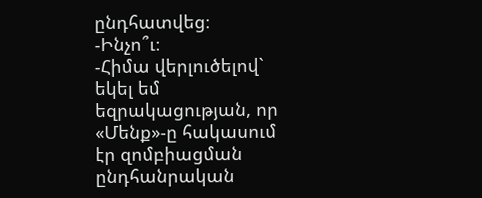ընդհատվեց։
-Ինչո՞ւ։
-Հիմա վերլուծելով` եկել եմ եզրակացության, որ «Մենք»-ը հակասում էր զոմբիացման ընդհանրական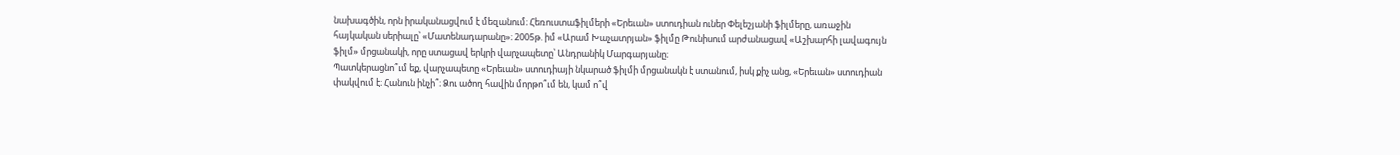նախագծին, որն իրականացվում է մեզանում։ Հեռուստաֆիլմերի «Երեւան» ստուդիան ուներ Փելեշյանի ֆիլմերը, առաջին հայկական սերիալը՝ «Մատենադարանը»։ 2005թ. իմ «Արամ Խաչատրյան» ֆիլմը Թունիսում արժանացավ «Աշխարհի լավագույն ֆիլմ» մրցանակի, որը ստացավ երկրի վարչապետը՝ Անդրանիկ Մարգարյանը։
Պատկերացնո՞ւմ եք, վարչապետը «Երեւան» ստուդիայի նկարած ֆիլմի մրցանակն է ստանում, իսկ քիչ անց, «Երեւան» ստուդիան փակվում է։ Հանուն ինչի՞։ Ձու ածող հավին մորթո՞ւմ են, կամ ո՞վ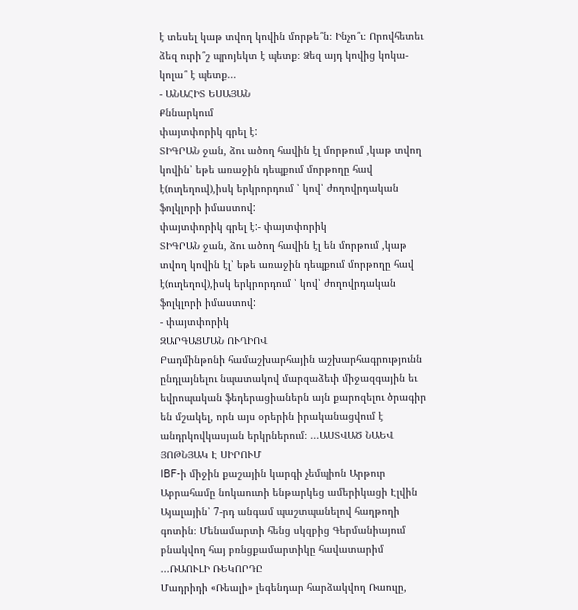է տեսել կաթ տվող կովին մորթե՞ն։ Ինչո՞ւ։ Որովհետեւ ձեզ ուրի՞շ պրոյեկտ է պետք։ Ձեզ այդ կովից կոկա-կոլա՞ է պետք...
- ԱՆԱՀԻՏ ԵՍԱՅԱՆ
Քննարկում
փայտփորիկ գրել է:
ՏԻԳՐԱՆ ջան, ձու ածող հավին էլ մորթում ,կաթ տվող կովին՝ եթե առաջին դեպքում մորթողը հավ է(ուղեղուվ),իսկ երկրորդում ՝ կով՝ ժողովրդական ֆոլկլորի իմաստով:
փայտփորիկ գրել է:- փայտփորիկ
ՏԻԳՐԱՆ ջան, ձու ածող հավին էլ են մորթում ,կաթ տվող կովին էլ՝ եթե առաջին դեպքում մորթողը հավ է(ուղեղով),իսկ երկրորդում ՝ կով՝ ժողովրդական ֆոլկլորի իմաստով:
- փայտփորիկ
ԶԱՐԳԱՑՄԱՆ ՈՒՂԻՈՎ
Բադմինթոնի համաշխարհային աշխարհագրությունն ընդլայնելու նպատակով մարզաձեւի միջազգային եւ եվրոպական ֆեդերացիաներն այն քարոզելու ծրագիր են մշակել, որն այս օրերին իրականացվում է անդրկովկասյան երկրներում։ ...ԱՍՏՎԱԾ ՆԱԵՎ ՅՈԹՆՅԱԿ Է ՍԻՐՈՒՄ
IBF-ի միջին քաշային կարգի չեմպիոն Արթուր Աբրահամը նոկաուտի ենթարկեց ամերիկացի Էլվին Այալային՝ 7-րդ անգամ պաշտպանելով հաղթողի գոտին։ Մենամարտի հենց սկզբից Գերմանիայում բնակվող հայ բռնցքամարտիկը հավատարիմ ...ՌԱՈՒԼԻ ՌԵԿՈՐԴԸ
Մադրիդի «Ռեալի» լեգենդար հարձակվող Ռաուլը,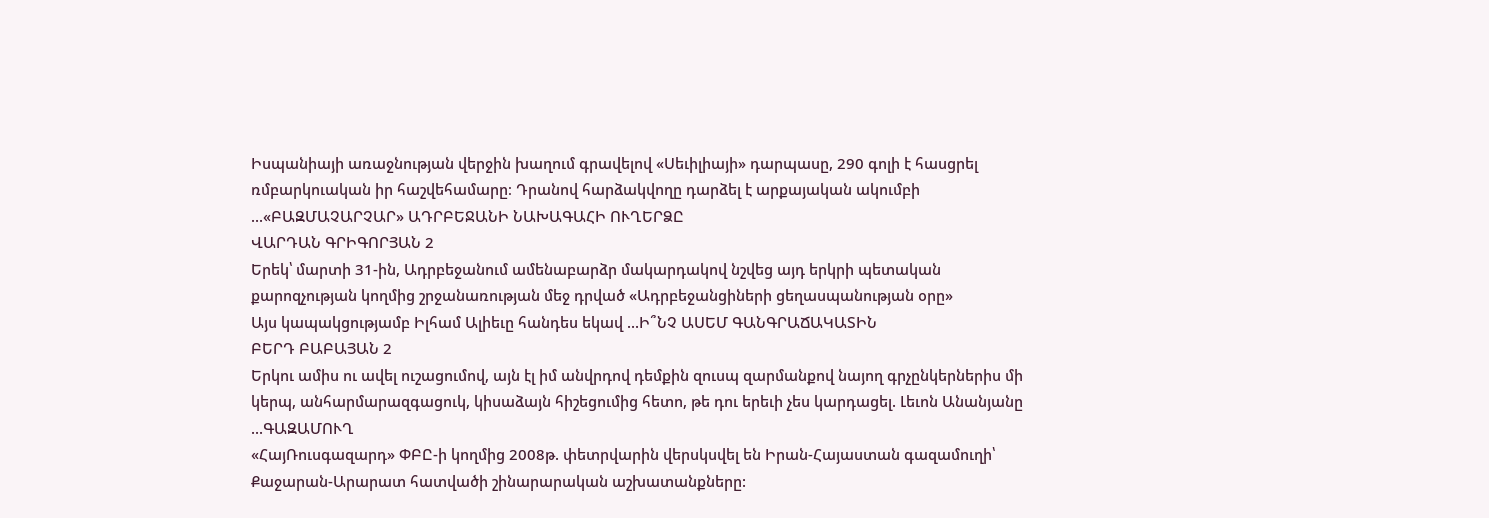Իսպանիայի առաջնության վերջին խաղում գրավելով «Սեւիլիայի» դարպասը, 290 գոլի է հասցրել ռմբարկուական իր հաշվեհամարը։ Դրանով հարձակվողը դարձել է արքայական ակումբի ...«ԲԱԶՄԱՉԱՐՉԱՐ» ԱԴՐԲԵՋԱՆԻ ՆԱԽԱԳԱՀԻ ՈՒՂԵՐՁԸ
ՎԱՐԴԱՆ ԳՐԻԳՈՐՅԱՆ 2
Երեկ՝ մարտի 31-ին, Ադրբեջանում ամենաբարձր մակարդակով նշվեց այդ երկրի պետական քարոզչության կողմից շրջանառության մեջ դրված «Ադրբեջանցիների ցեղասպանության օրը»
Այս կապակցությամբ Իլհամ Ալիեւը հանդես եկավ ...Ի՞ՆՉ ԱՍԵՄ ԳԱՆԳՐԱՃԱԿԱՏԻՆ
ԲԵՐԴ ԲԱԲԱՅԱՆ 2
Երկու ամիս ու ավել ուշացումով, այն էլ իմ անվրդով դեմքին զուսպ զարմանքով նայող գրչընկերներիս մի կերպ, անհարմարազգացուկ, կիսաձայն հիշեցումից հետո, թե դու երեւի չես կարդացել. Լեւոն Անանյանը ...ԳԱԶԱՄՈՒՂ
«ՀայՌուսգազարդ» ՓԲԸ-ի կողմից 2008թ. փետրվարին վերսկսվել են Իրան-Հայաստան գազամուղի՝ Քաջարան-Արարատ հատվածի շինարարական աշխատանքները: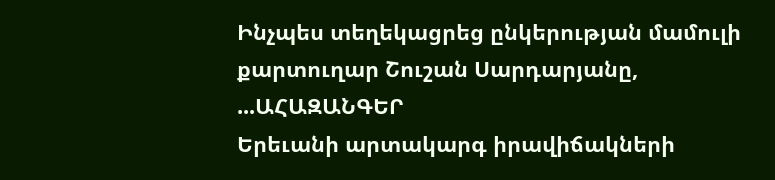Ինչպես տեղեկացրեց ընկերության մամուլի քարտուղար Շուշան Սարդարյանը, ...ԱՀԱԶԱՆԳԵՐ
Երեւանի արտակարգ իրավիճակների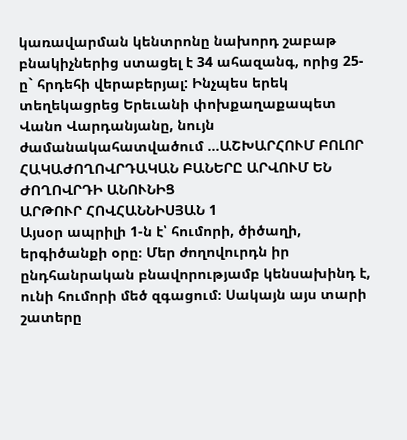կառավարման կենտրոնը նախորդ շաբաթ բնակիչներից ստացել է 34 ահազանգ, որից 25-ը` հրդեհի վերաբերյալ: Ինչպես երեկ տեղեկացրեց Երեւանի փոխքաղաքապետ Վանո Վարդանյանը, նույն ժամանակահատվածում ...ԱՇԽԱՐՀՈՒՄ ԲՈԼՈՐ ՀԱԿԱԺՈՂՈՎՐԴԱԿԱՆ ԲԱՆԵՐԸ ԱՐՎՈՒՄ ԵՆ ԺՈՂՈՎՐԴԻ ԱՆՈՒՆԻՑ
ԱՐԹՈՒՐ ՀՈՎՀԱՆՆԻՍՅԱՆ 1
Այսօր ապրիլի 1-ն է՝ հումորի, ծիծաղի, երգիծանքի օրը։ Մեր ժողովուրդն իր ընդհանրական բնավորությամբ կենսախինդ է, ունի հումորի մեծ զգացում։ Սակայն այս տարի շատերը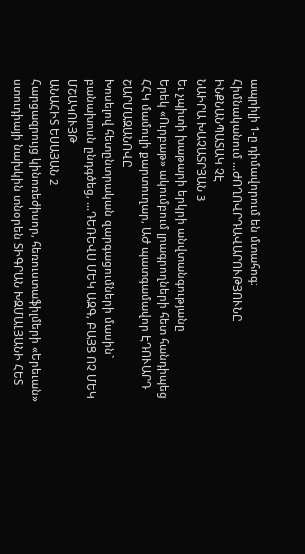ապրիլի 1-ը դիմավորում են մտահոգ։
Հիմնականում ...ԺՈՂՈՎՐԴԱՎԱՐՈՒԹՅՈՒՆԸ ԻՆՔՆԱՆՊԱՏԱԿ ՉԷ
ՆԱԻՐԱ ԽԱՉԱՏՐՅԱՆ 3
Եւ չպիտի խաթարի երկրի անվտանգությանը
Երեկ «Ուրբաթ» ակումբում լրագրողների հետ հանդիպեց ՀՀԿ մամուլի քարտուղար, ԱԺ պատգամավոր ԷԴՈՒԱՐԴ ՇԱՐՄԱԶԱՆՈՎԸ
Խոսելով հետընտրական զարգացումների մասին` բանախոսն ընդգծեց, ...ԴԵՌԵՎՍ ՄԵԿ ԱԶԳ, ԲԱՅՑ ՈՉ ՄԵԿ ՄՇԱԿՈՒՅԹ
ԱՆԱՀԻՏ ԵՍԱՅԱՆ 2
Հարցազրույց կինոռեժիսոր, հեռուստաֆիլմերի «Երեւան» ստուդիայի նախկին տնօրեն ՏԻԳՐԱՆ ԽԶՄԱԼՅԱՆԻ ՀԵՏ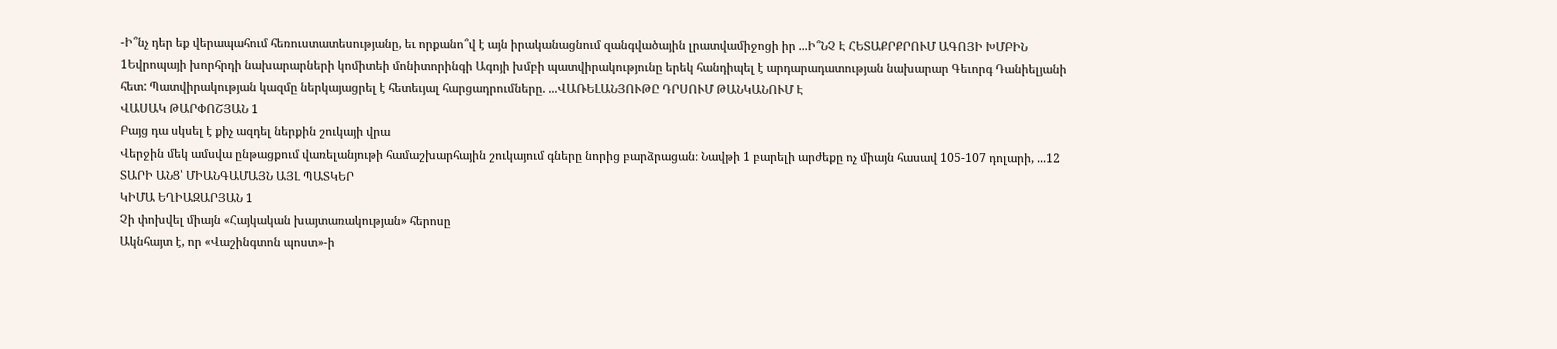-Ի՞նչ դեր եք վերապահում հեռուստատեսությանը, եւ որքանո՞վ է այն իրականացնում զանգվածային լրատվամիջոցի իր ...Ի՞ՆՉ Է ՀԵՏԱՔՐՔՐՈՒՄ ԱԳՈՅԻ ԽՄԲԻՆ
1Եվրոպայի խորհրդի նախարարների կոմիտեի մոնիտորինգի Ագոյի խմբի պատվիրակությունը երեկ հանդիպել է արդարադատության նախարար Գեւորգ Դանիելյանի հետ: Պատվիրակության կազմը ներկայացրել է հետեւյալ հարցադրումները. ...ՎԱՌԵԼԱՆՅՈՒԹԸ ԴՐՍՈՒՄ ԹԱՆԿԱՆՈՒՄ Է
ՎԱՍԱԿ ԹԱՐՓՈՇՅԱՆ 1
Բայց դա սկսել է քիչ ազդել ներքին շուկայի վրա
Վերջին մեկ ամսվա ընթացքում վառելանյութի համաշխարհային շուկայում գները նորից բարձրացան։ Նավթի 1 բարելի արժեքը ոչ միայն հասավ 105-107 դոլարի, ...12 ՏԱՐԻ ԱՆՑ՝ ՄԻԱՆԳԱՄԱՅՆ ԱՅԼ ՊԱՏԿԵՐ
ԿԻՄԱ ԵՂԻԱԶԱՐՅԱՆ 1
Չի փոխվել միայն «Հայկական խայտառակության» հերոսը
Ակնհայտ է, որ «Վաշինգտոն պոստ»-ի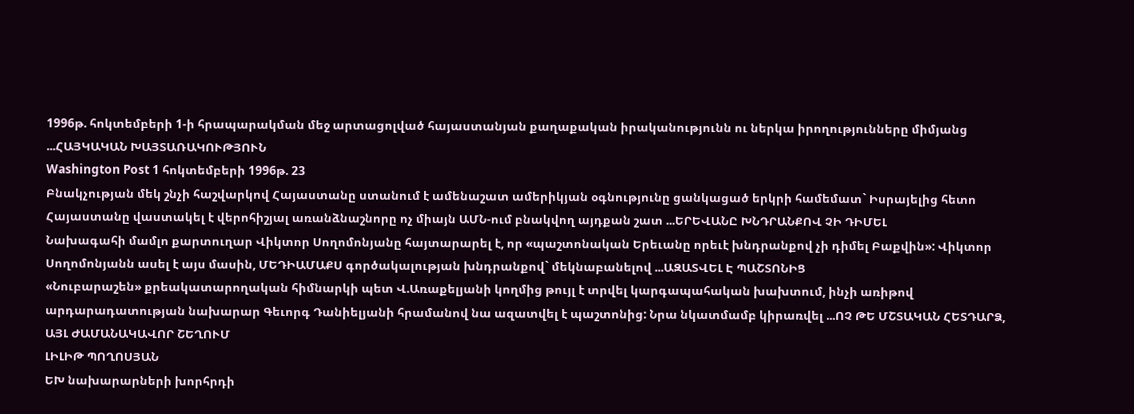1996թ. հոկտեմբերի 1-ի հրապարակման մեջ արտացոլված հայաստանյան քաղաքական իրականությունն ու ներկա իրողությունները միմյանց ...ՀԱՅԿԱԿԱՆ ԽԱՅՏԱՌԱԿՈՒԹՅՈՒՆ
Washington Post 1 հոկտեմբերի 1996թ. 23
Բնակչության մեկ շնչի հաշվարկով Հայաստանը ստանում է ամենաշատ ամերիկյան օգնությունը ցանկացած երկրի համեմատ` Իսրայելից հետո
Հայաստանը վաստակել է վերոհիշյալ առանձնաշնորը ոչ միայն ԱՄՆ-ում բնակվող այդքան շատ ...ԵՐԵՎԱՆԸ ԽՆԴՐԱՆՔՈՎ ՉԻ ԴԻՄԵԼ
Նախագահի մամլո քարտուղար Վիկտոր Սողոմոնյանը հայտարարել է, որ «պաշտոնական Երեւանը որեւէ խնդրանքով չի դիմել Բաքվին»: Վիկտոր Սողոմոնյանն ասել է այս մասին, ՄԵԴԻԱՄԱՔՍ գործակալության խնդրանքով` մեկնաբանելով ...ԱԶԱՏՎԵԼ Է ՊԱՇՏՈՆԻՑ
«Նուբարաշեն» քրեակատարողական հիմնարկի պետ Վ.Առաքելյանի կողմից թույլ է տրվել կարգապահական խախտում, ինչի առիթով արդարադատության նախարար Գեւորգ Դանիելյանի հրամանով նա ազատվել է պաշտոնից: Նրա նկատմամբ կիրառվել ...ՈՉ ԹԵ ՄՇՏԱԿԱՆ ՀԵՏԴԱՐՁ, ԱՅԼ ԺԱՄԱՆԱԿԱՎՈՐ ՇԵՂՈՒՄ
ԼԻԼԻԹ ՊՈՂՈՍՅԱՆ
ԵԽ նախարարների խորհրդի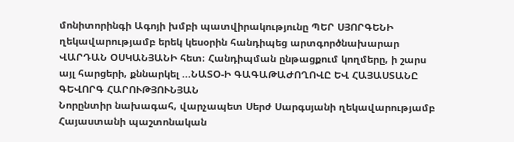մոնիտորինգի Ագոյի խմբի պատվիրակությունը ՊԵՐ ՍՅՈՐԳԵՆԻ ղեկավարությամբ երեկ կեսօրին հանդիպեց արտգործնախարար ՎԱՐԴԱՆ ՕՍԿԱՆՅԱՆԻ հետ։ Հանդիպման ընթացքում կողմերը, ի շարս այլ հարցերի, քննարկել ...ՆԱՏՕ-Ի ԳԱԳԱԹԱԺՈՂՈՎԸ ԵՎ ՀԱՅԱՍՏԱՆԸ
ԳԵՎՈՐԳ ՀԱՐՈՒԹՅՈՒՆՅԱՆ
Նորընտիր նախագահ, վարչապետ Սերժ Սարգսյանի ղեկավարությամբ Հայաստանի պաշտոնական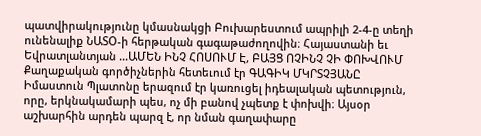պատվիրակությունը կմասնակցի Բուխարեստում ապրիլի 2-4-ը տեղի ունենալիք ՆԱՏՕ-ի հերթական գագաթաժողովին։ Հայաստանի եւ Եվրատլանտյան ...ԱՄԵՆ ԻՆՉ ՀՈՍՈՒՄ Է, ԲԱՅՑ ՈՉԻՆՉ ՉԻ ՓՈԽՎՈՒՄ
Քաղաքական գործիչներին հետեւում էր ԳԱԳԻԿ ՄԿՐՏՉՅԱՆԸ
Իմաստուն Պլատոնը երազում էր կառուցել իդեալական պետություն, որը, երկնակամարի պես, ոչ մի բանով չպետք է փոխվի։ Այսօր աշխարհին արդեն պարզ է, որ նման գաղափարը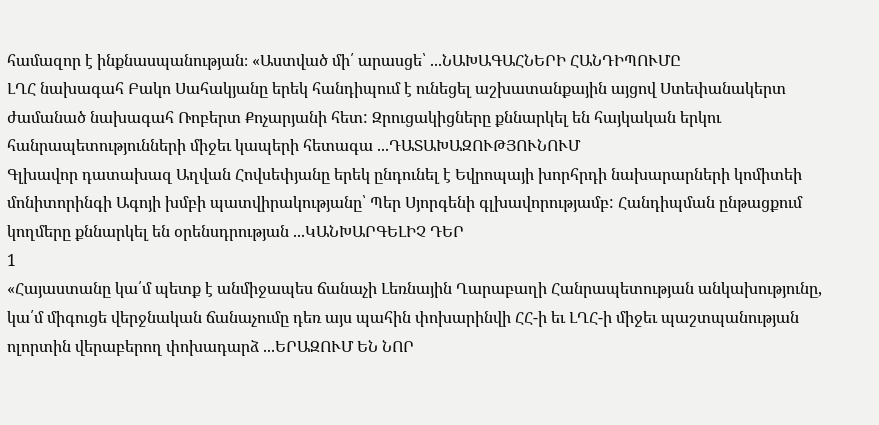համազոր է ինքնասպանության։ «Աստված մի՛ արասցե՝ ...ՆԱԽԱԳԱՀՆԵՐԻ ՀԱՆԴԻՊՈՒՄԸ
ԼՂՀ նախագահ Բակո Սահակյանը երեկ հանդիպում է ունեցել աշխատանքային այցով Ստեփանակերտ ժամանած նախագահ Ռոբերտ Քոչարյանի հետ: Զրուցակիցները քննարկել են հայկական երկու հանրապետությունների միջեւ կապերի հետագա ...ԴԱՏԱԽԱԶՈՒԹՅՈՒՆՈՒՄ
Գլխավոր դատախազ Աղվան Հովսեփյանը երեկ ընդունել է Եվրոպայի խորհրդի նախարարների կոմիտեի մոնիտորինգի Ագոյի խմբի պատվիրակությանը՝ Պեր Սյորգենի գլխավորությամբ: Հանդիպման ընթացքում կողմերը քննարկել են օրենսդրության ...ԿԱՆԽԱՐԳԵԼԻՉ ԴԵՐ
1
«Հայաստանը կա՛մ պետք է անմիջապես ճանաչի Լեռնային Ղարաբաղի Հանրապետության անկախությունը, կա՛մ միգուցե վերջնական ճանաչումը դեռ այս պահին փոխարինվի ՀՀ-ի եւ ԼՂՀ-ի միջեւ պաշտպանության ոլորտին վերաբերող փոխադարձ ...ԵՐԱԶՈՒՄ ԵՆ ՆՈՐ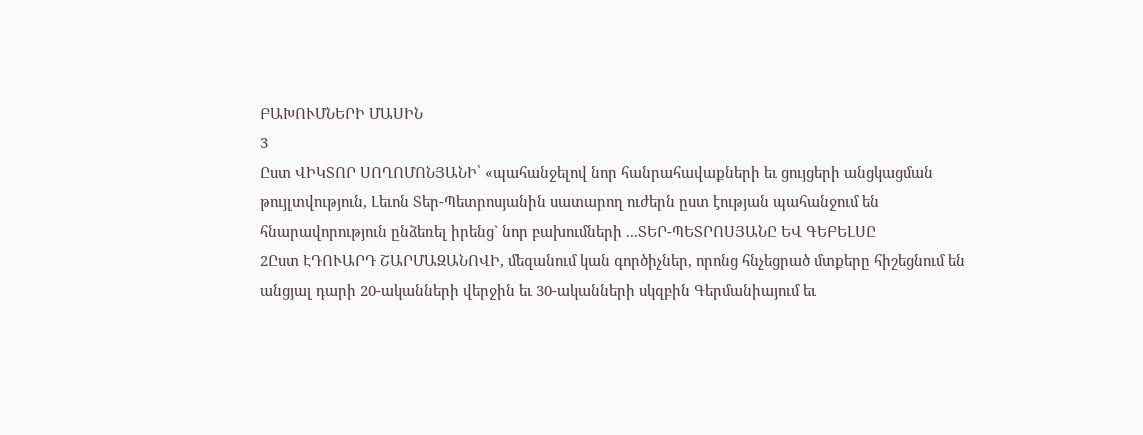ԲԱԽՈՒՄՆԵՐԻ ՄԱՍԻՆ
3
Ըստ ՎԻԿՏՈՐ ՍՈՂՈՄՈՆՅԱՆԻ՝ «պահանջելով նոր հանրահավաքների եւ ցույցերի անցկացման թույլտվություն, Լեւոն Տեր-Պետրոսյանին սատարող ուժերն ըստ էության պահանջում են հնարավորություն ընձեռել իրենց` նոր բախումների ...ՏԵՐ-ՊԵՏՐՈՍՅԱՆԸ ԵՎ ԳԵԲԵԼՍԸ
2Ըստ ԷԴՈՒԱՐԴ ՇԱՐՄԱԶԱՆՈՎԻ, մեզանում կան գործիչներ, որոնց հնչեցրած մտքերը հիշեցնում են անցյալ դարի 20-ականների վերջին եւ 30-ականների սկզբին Գերմանիայում եւ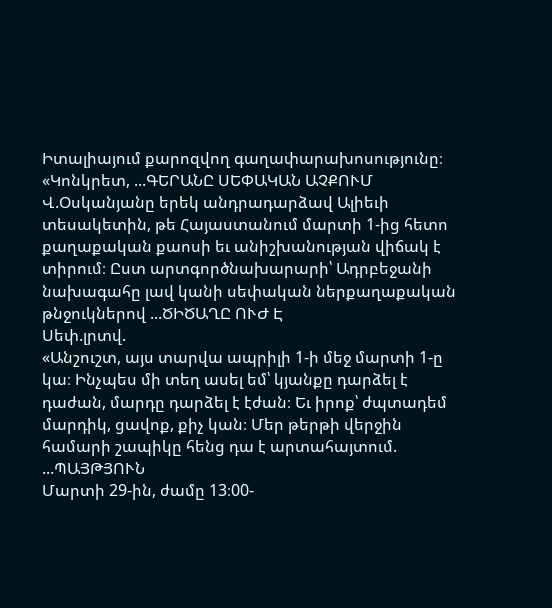Իտալիայում քարոզվող գաղափարախոսությունը։ «Կոնկրետ, ...ԳԵՐԱՆԸ ՍԵՓԱԿԱՆ ԱՉՔՈՒՄ
Վ.Օսկանյանը երեկ անդրադարձավ Ալիեւի տեսակետին, թե Հայաստանում մարտի 1-ից հետո քաղաքական քաոսի եւ անիշխանության վիճակ է տիրում։ Ըստ արտգործնախարարի՝ Ադրբեջանի նախագահը լավ կանի սեփական ներքաղաքական թնջուկներով ...ԾԻԾԱՂԸ ՈՒԺ Է
Սեփ.լրտվ.
«Անշուշտ, այս տարվա ապրիլի 1-ի մեջ մարտի 1-ը կա։ Ինչպես մի տեղ ասել եմ՝ կյանքը դարձել է դաժան, մարդը դարձել է էժան։ Եւ իրոք՝ ժպտադեմ մարդիկ, ցավոք, քիչ կան։ Մեր թերթի վերջին համարի շապիկը հենց դա է արտահայտում. ...ՊԱՅԹՅՈՒՆ
Մարտի 29-ին, ժամը 13։00-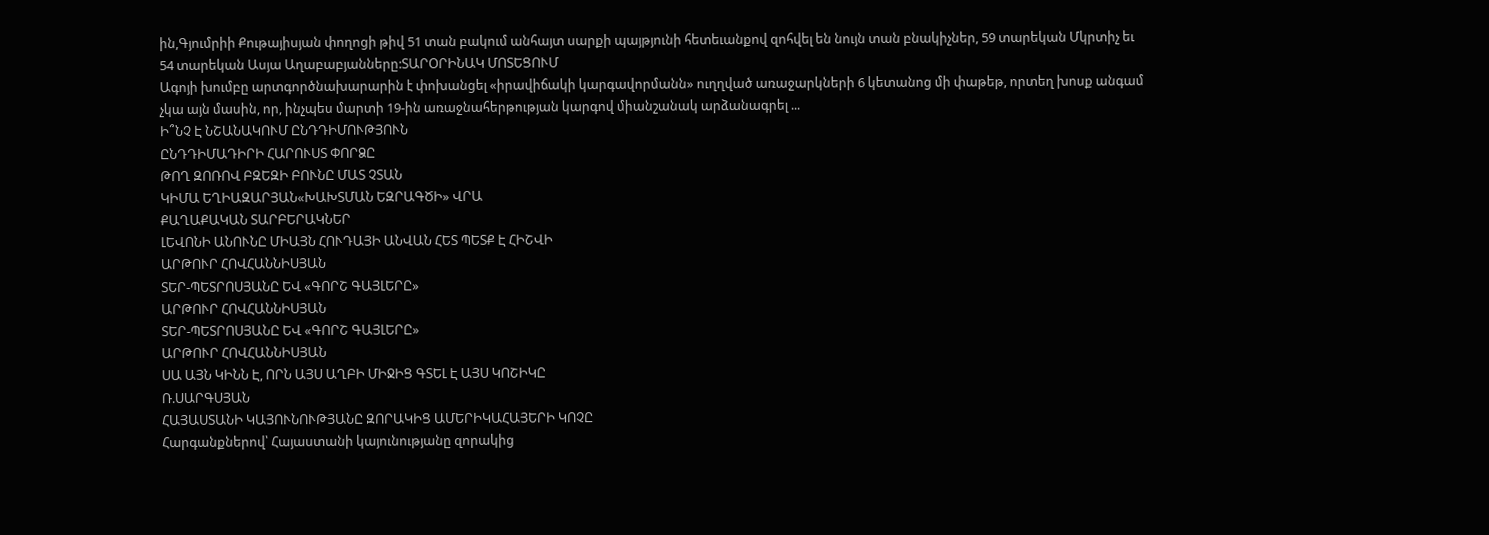ին,Գյումրիի Քութայիսյան փողոցի թիվ 51 տան բակում անհայտ սարքի պայթյունի հետեւանքով զոհվել են նույն տան բնակիչներ, 59 տարեկան Մկրտիչ եւ 54 տարեկան Ասյա Աղաբաբյանները:ՏԱՐՕՐԻՆԱԿ ՄՈՏԵՑՈՒՄ
Ագոյի խումբը արտգործնախարարին է փոխանցել «իրավիճակի կարգավորմանն» ուղղված առաջարկների 6 կետանոց մի փաթեթ, որտեղ խոսք անգամ չկա այն մասին, որ, ինչպես մարտի 19-ին առաջնահերթության կարգով միանշանակ արձանագրել ...
Ի՞ՆՉ Է ՆՇԱՆԱԿՈՒՄ ԸՆԴԴԻՄՈՒԹՅՈՒՆ
ԸՆԴԴԻՄԱԴԻՐԻ ՀԱՐՈՒՍՏ ՓՈՐՁԸ
ԹՈՂ ԶՈՌՈՎ ԲԶԵԶԻ ԲՈՒՆԸ ՄԱՏ ՉՏԱՆ
ԿԻՄԱ ԵՂԻԱԶԱՐՅԱՆ«ԽԱԽՏՄԱՆ ԵԶՐԱԳԾԻ» ՎՐԱ
ՔԱՂԱՔԱԿԱՆ ՏԱՐԲԵՐԱԿՆԵՐ
ԼԵՎՈՆԻ ԱՆՈՒՆԸ ՄԻԱՅՆ ՀՈՒԴԱՅԻ ԱՆՎԱՆ ՀԵՏ ՊԵՏՔ Է ՀԻՇՎԻ
ԱՐԹՈՒՐ ՀՈՎՀԱՆՆԻՍՅԱՆ
ՏԵՐ-ՊԵՏՐՈՍՅԱՆԸ ԵՎ «ԳՈՐՇ ԳԱՅԼԵՐԸ»
ԱՐԹՈՒՐ ՀՈՎՀԱՆՆԻՍՅԱՆ
ՏԵՐ-ՊԵՏՐՈՍՅԱՆԸ ԵՎ «ԳՈՐՇ ԳԱՅԼԵՐԸ»
ԱՐԹՈՒՐ ՀՈՎՀԱՆՆԻՍՅԱՆ
ՍԱ ԱՅՆ ԿԻՆՆ Է, ՈՐՆ ԱՅՍ ԱՂԲԻ ՄԻՋԻՑ ԳՏԵԼ Է ԱՅՍ ԿՈՇԻԿԸ
Ռ.ՍԱՐԳՍՅԱՆ
ՀԱՅԱՍՏԱՆԻ ԿԱՅՈՒՆՈՒԹՅԱՆԸ ԶՈՐԱԿԻՑ ԱՄԵՐԻԿԱՀԱՅԵՐԻ ԿՈՉԸ
Հարգանքներով՝ Հայաստանի կայունությանը զորակից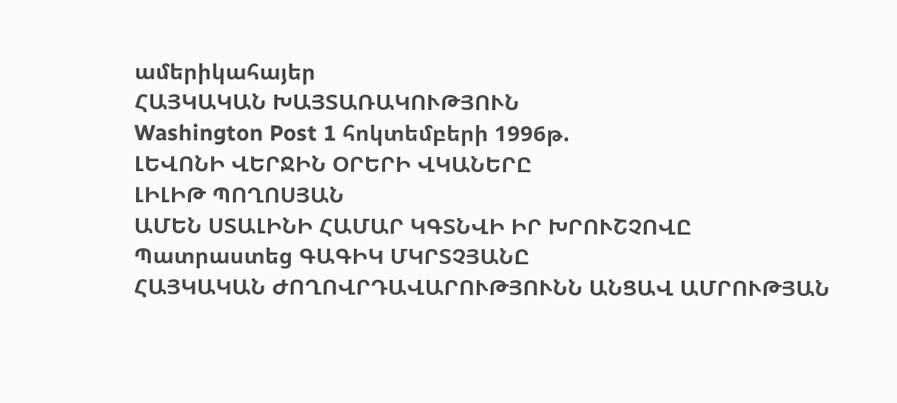ամերիկահայեր
ՀԱՅԿԱԿԱՆ ԽԱՅՏԱՌԱԿՈՒԹՅՈՒՆ
Washington Post 1 հոկտեմբերի 1996թ.
ԼԵՎՈՆԻ ՎԵՐՋԻՆ ՕՐԵՐԻ ՎԿԱՆԵՐԸ
ԼԻԼԻԹ ՊՈՂՈՍՅԱՆ
ԱՄԵՆ ՍՏԱԼԻՆԻ ՀԱՄԱՐ ԿԳՏՆՎԻ ԻՐ ԽՐՈՒՇՉՈՎԸ
Պատրաստեց ԳԱԳԻԿ ՄԿՐՏՉՅԱՆԸ
ՀԱՅԿԱԿԱՆ ԺՈՂՈՎՐԴԱՎԱՐՈՒԹՅՈՒՆՆ ԱՆՑԱՎ ԱՄՐՈՒԹՅԱՆ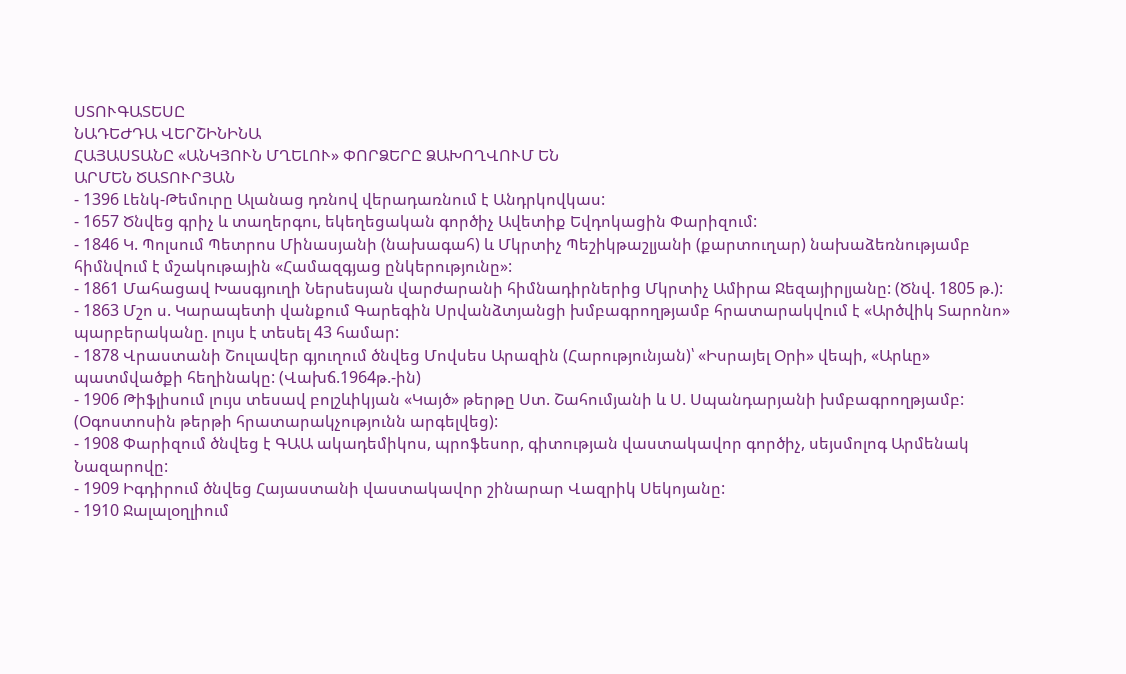ՍՏՈՒԳԱՏԵՍԸ
ՆԱԴԵԺԴԱ ՎԵՐՇԻՆԻՆԱ
ՀԱՅԱՍՏԱՆԸ «ԱՆԿՅՈՒՆ ՄՂԵԼՈՒ» ՓՈՐՁԵՐԸ ՁԱԽՈՂՎՈՒՄ ԵՆ
ԱՐՄԵՆ ԾԱՏՈՒՐՅԱՆ
- 1396 Լենկ-Թեմուրը Ալանաց դռնով վերադառնում է Անդրկովկաս:
- 1657 Ծնվեց գրիչ և տաղերգու, եկեղեցական գործիչ Ավետիք Եվդոկացին Փարիզում:
- 1846 Կ. Պոլսում Պետրոս Մինասյանի (նախագահ) և Մկրտիչ Պեշիկթաշլյանի (քարտուղար) նախաձեռնությամբ հիմնվում է մշակութային «Համազգյաց ընկերությունը»:
- 1861 Մահացավ Խասգյուղի Ներսեսյան վարժարանի հիմնադիրներից Մկրտիչ Ամիրա Ջեզայիրլյանը: (Ծնվ. 1805 թ.):
- 1863 Մշո ս. Կարապետի վանքում Գարեգին Սրվանձտյանցի խմբագրողթյամբ հրատարակվում է «Արծվիկ Տարոնո» պարբերականը. լույս է տեսել 43 համար:
- 1878 Վրաստանի Շուլավեր գյուղում ծնվեց Մովսես Արազին (Հարությունյան)՝ «Իսրայել Օրի» վեպի, «Արևը» պատմվածքի հեղինակը: (Վախճ.1964թ.-ին)
- 1906 Թիֆլիսում լույս տեսավ բոլշևիկյան «Կայծ» թերթը Ստ. Շահումյանի և Ս. Սպանդարյանի խմբագրողթյամբ: (Օգոստոսին թերթի հրատարակչությունն արգելվեց):
- 1908 Փարիզում ծնվեց է ԳԱԱ ակադեմիկոս, պրոֆեսոր, գիտության վաստակավոր գործիչ, սեյսմոլոգ Արմենակ Նազարովը:
- 1909 Իգդիրում ծնվեց Հայաստանի վաստակավոր շինարար Վազրիկ Սեկոյանը:
- 1910 Ջալալօղլիում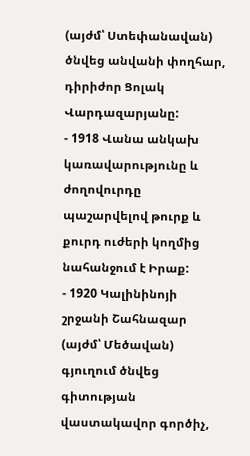(այժմ՝ Ստեփանավան) ծնվեց անվանի փողհար, դիրիժոր Ցոլակ Վարդազարյանը:
- 1918 Վանա անկախ կառավարությունը և ժողովուրդը պաշարվելով թուրք և քուրդ ուժերի կողմից նահանջում է Իրաք:
- 1920 Կալինինոյի շրջանի Շահնազար (այժմ՝ Մեծավան) գյուղում ծնվեց գիտության վաստակավոր գործիչ,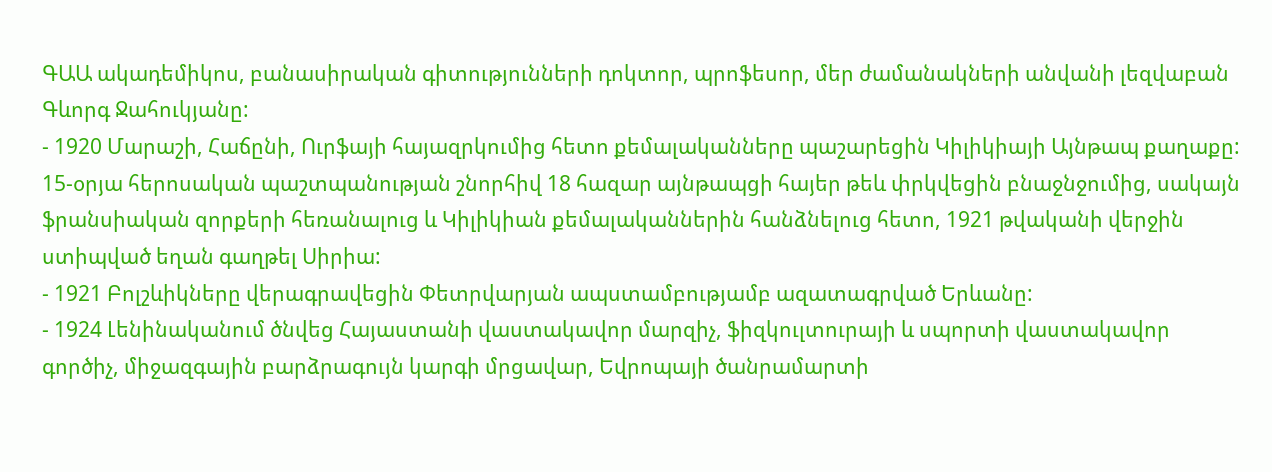ԳԱԱ ակադեմիկոս, բանասիրական գիտությունների դոկտոր, պրոֆեսոր, մեր ժամանակների անվանի լեզվաբան Գևորգ Ջահուկյանը:
- 1920 Մարաշի, Հաճընի, Ուրֆայի հայազրկումից հետո քեմալականները պաշարեցին Կիլիկիայի Այնթապ քաղաքը: 15-օրյա հերոսական պաշտպանության շնորհիվ 18 հազար այնթապցի հայեր թեև փրկվեցին բնաջնջումից, սակայն ֆրանսիական զորքերի հեռանալուց և Կիլիկիան քեմալականներին հանձնելուց հետո, 1921 թվականի վերջին ստիպված եղան գաղթել Սիրիա:
- 1921 Բոլշևիկները վերագրավեցին Փետրվարյան ապստամբությամբ ազատագրված Երևանը:
- 1924 Լենինականում ծնվեց Հայաստանի վաստակավոր մարզիչ, ֆիզկուլտուրայի և սպորտի վաստակավոր գործիչ, միջազգային բարձրագույն կարգի մրցավար, Եվրոպայի ծանրամարտի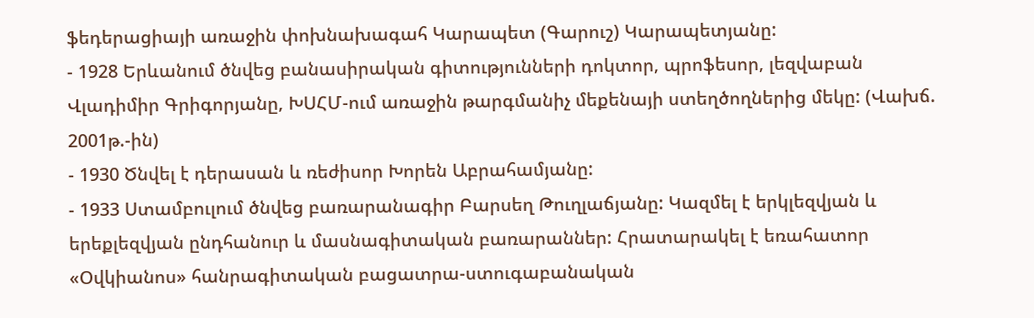ֆեդերացիայի առաջին փոխնախագահ Կարապետ (Գարուշ) Կարապետյանը:
- 1928 Երևանում ծնվեց բանասիրական գիտությունների դոկտոր, պրոֆեսոր, լեզվաբան Վլադիմիր Գրիգորյանը, ԽՍՀՄ-ում առաջին թարգմանիչ մեքենայի ստեղծողներից մեկը: (Վախճ. 2001թ.-ին)
- 1930 Ծնվել է դերասան և ռեժիսոր Խորեն Աբրահամյանը:
- 1933 Ստամբուլում ծնվեց բառարանագիր Բարսեղ Թուղլաճյանը: Կազմել է երկլեզվյան և երեքլեզվյան ընդհանուր և մասնագիտական բառարաններ: Հրատարակել է եռահատոր «Օվկիանոս» հանրագիտական բացատրա-ստուգաբանական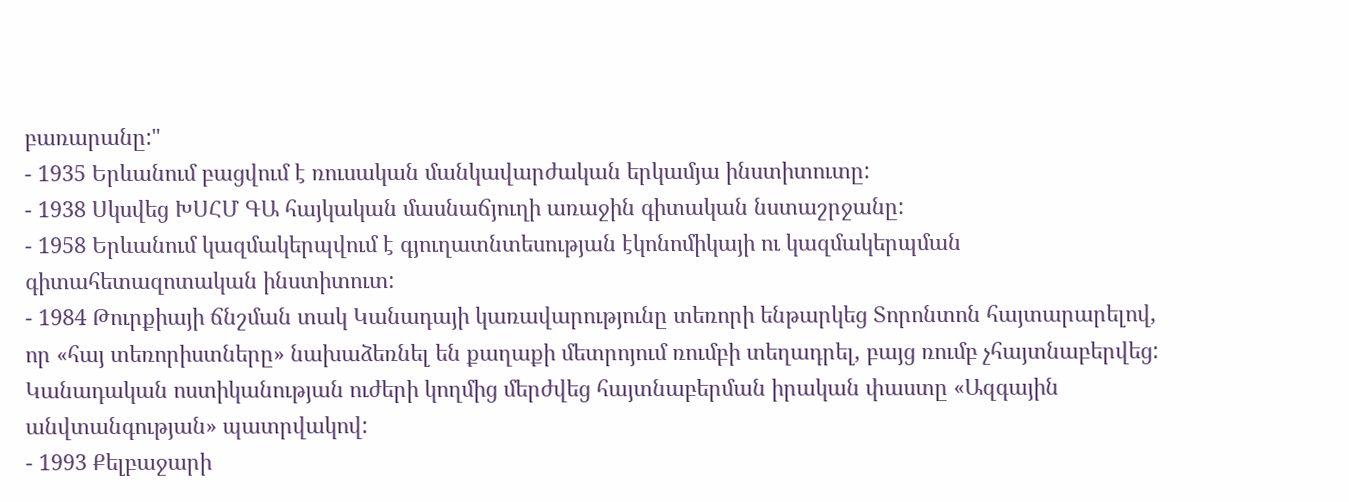բառարանը:"
- 1935 Երևանում բացվում է ռուսական մանկավարժական երկամյա ինստիտուտը:
- 1938 Սկսվեց ԽՍՀՄ ԳԱ հայկական մասնաճյուղի առաջին գիտական նստաշրջանը:
- 1958 Երևանում կազմակերպվում է գյուղատնտեսության էկոնոմիկայի ու կազմակերպման գիտահետազոտական ինստիտուտ:
- 1984 Թուրքիայի ճնշման տակ Կանադայի կառավարությունը տեռորի ենթարկեց Տորոնտոն հայտարարելով, որ «հայ տեռորիստները» նախաձեռնել են քաղաքի մետրոյում ռումբի տեղադրել, բայց ռումբ չհայտնաբերվեց: Կանադական ոստիկանության ուժերի կողմից մերժվեց հայտնաբերման իրական փաստը «Ազգային անվտանգության» պատրվակով:
- 1993 Քելբաջարի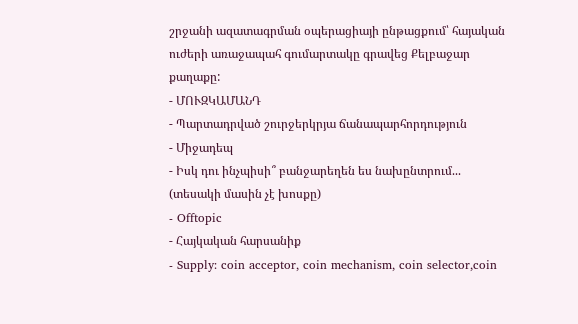շրջանի ազատագրման օպերացիայի ընթացքում՝ հայական ուժերի առաջապահ գումարտակը գրավեց Քելբաջար քաղաքը:
- ՄՈՒԶԿԱՄԱՆԴ
- Պարտադրված շուրջերկրյա ճանապարհորդություն
- Միջադեպ
- Իսկ դու ինչպիսի՞ բանջարեղեն ես նախընտրում... (տեսակի մասին չէ խոսքը)
- Offtopic
- Հայկական հարսանիք
- Supply: coin acceptor, coin mechanism, coin selector,coin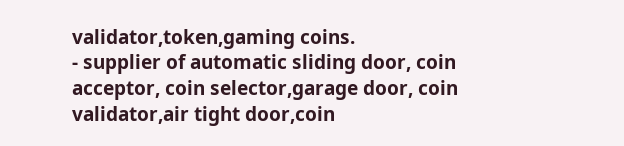validator,token,gaming coins.
- supplier of automatic sliding door, coin acceptor, coin selector,garage door, coin validator,air tight door,coin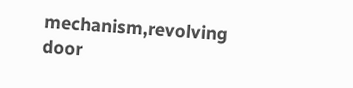mechanism,revolving door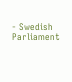- Swedish Parliament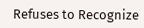Refuses to Recognize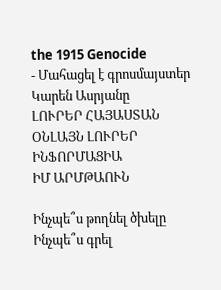the 1915 Genocide
- Մահացել է գրոսմայստեր Կարեն Ասրյանը
ԼՈՒՐԵՐ ՀԱՅԱՍՏԱՆ
ՕՆԼԱՅՆ ԼՈՒՐԵՐ
ԻՆՖՈՐՄԱՑԻԱ
ԻՄ ԱՐՄԹԱՈՒՆ

Ինչպե՞ս թողնել ծխելը
Ինչպե՞ս գրել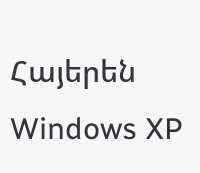Հայերեն Windows XP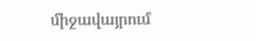միջավայրում